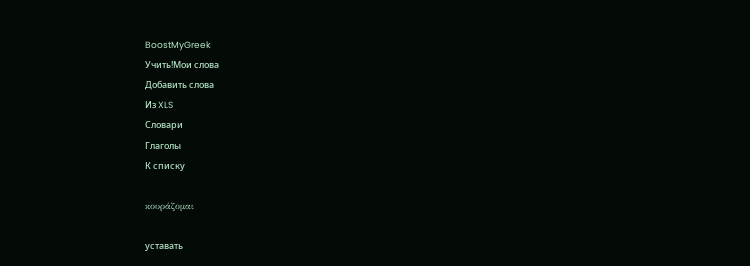BoostMyGreek
Учить!Мои слова
Добавить слова
Из XLS
Словари
Глаголы
К списку

κουράζομαι

уставать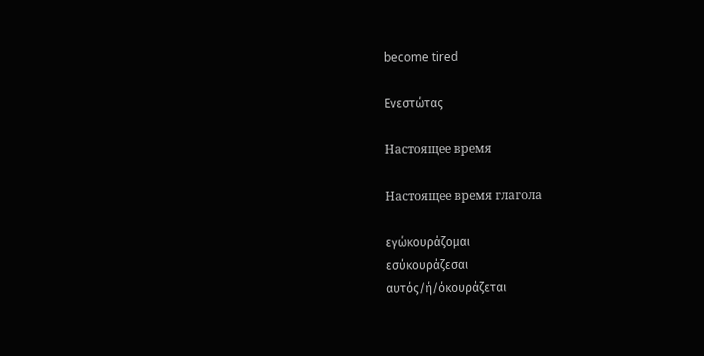become tired

Ενεστώτας

Настоящее время

Настоящее время глагола

εγώκουράζομαι
εσύκουράζεσαι
αυτός/ή/όκουράζεται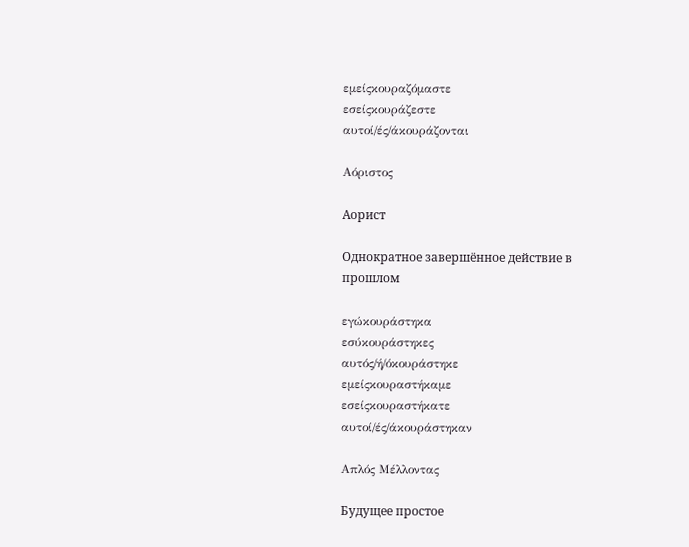εμείςκουραζόμαστε
εσείςκουράζεστε
αυτοί/ές/άκουράζονται

Αόριστος

Аорист

Однократное завершённое действие в прошлом

εγώκουράστηκα
εσύκουράστηκες
αυτός/ή/όκουράστηκε
εμείςκουραστήκαμε
εσείςκουραστήκατε
αυτοί/ές/άκουράστηκαν

Απλός Μέλλοντας

Будущее простое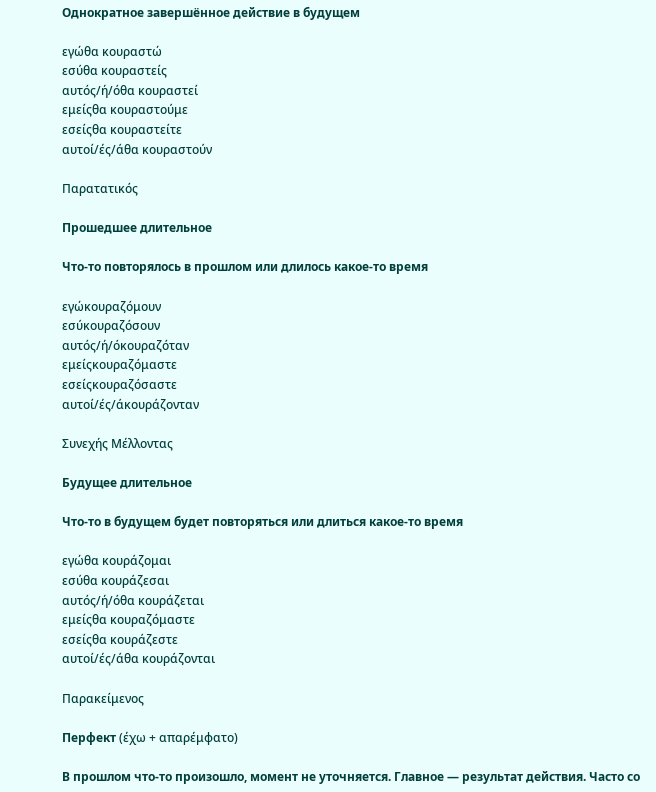Однократное завершённое действие в будущем

εγώθα κουραστώ
εσύθα κουραστείς
αυτός/ή/όθα κουραστεί
εμείςθα κουραστούμε
εσείςθα κουραστείτε
αυτοί/ές/άθα κουραστούν

Παρατατικός

Прошедшее длительное

Что-то повторялось в прошлом или длилось какое-то время

εγώκουραζόμουν
εσύκουραζόσουν
αυτός/ή/όκουραζόταν
εμείςκουραζόμαστε
εσείςκουραζόσαστε
αυτοί/ές/άκουράζονταν

Συνεχής Μέλλοντας

Будущее длительное

Что-то в будущем будет повторяться или длиться какое-то время

εγώθα κουράζομαι
εσύθα κουράζεσαι
αυτός/ή/όθα κουράζεται
εμείςθα κουραζόμαστε
εσείςθα κουράζεστε
αυτοί/ές/άθα κουράζονται

Παρακείμενος

Перфект (έχω + απαρέμφατο)

В прошлом что-то произошло, момент не уточняется. Главное — результат действия. Часто со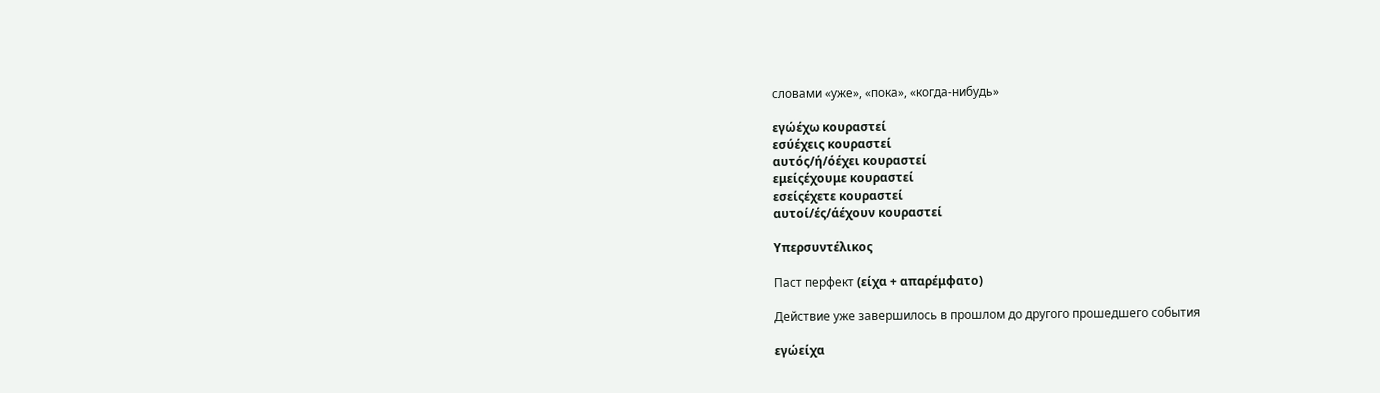словами «уже», «пока», «когда-нибудь»

εγώέχω κουραστεί
εσύέχεις κουραστεί
αυτός/ή/όέχει κουραστεί
εμείςέχουμε κουραστεί
εσείςέχετε κουραστεί
αυτοί/ές/άέχουν κουραστεί

Υπερσυντέλικος

Паст перфект (είχα + απαρέμφατο)

Действие уже завершилось в прошлом до другого прошедшего события

εγώείχα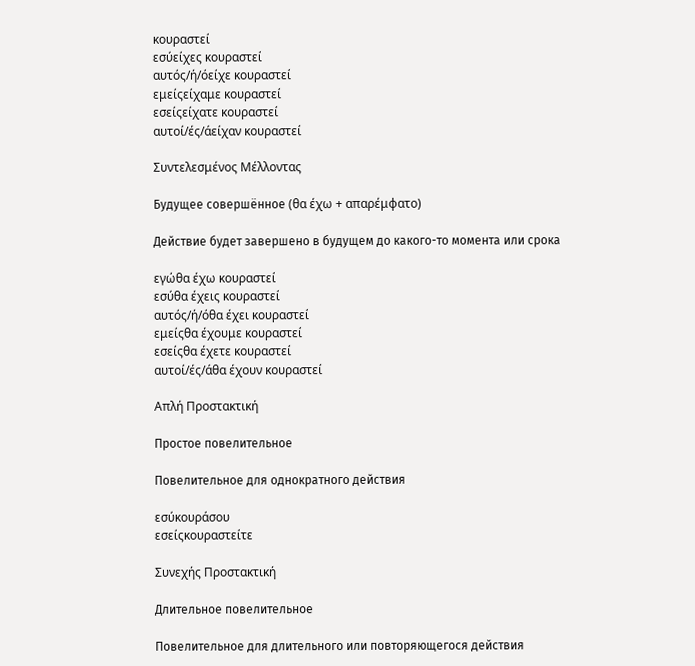κουραστεί
εσύείχες κουραστεί
αυτός/ή/όείχε κουραστεί
εμείςείχαμε κουραστεί
εσείςείχατε κουραστεί
αυτοί/ές/άείχαν κουραστεί

Συντελεσμένος Μέλλοντας

Будущее совершённое (θα έχω + απαρέμφατο)

Действие будет завершено в будущем до какого-то момента или срока

εγώθα έχω κουραστεί
εσύθα έχεις κουραστεί
αυτός/ή/όθα έχει κουραστεί
εμείςθα έχουμε κουραστεί
εσείςθα έχετε κουραστεί
αυτοί/ές/άθα έχουν κουραστεί

Απλή Προστακτική

Простое повелительное

Повелительное для однократного действия

εσύκουράσου
εσείςκουραστείτε

Συνεχής Προστακτική

Длительное повелительное

Повелительное для длительного или повторяющегося действия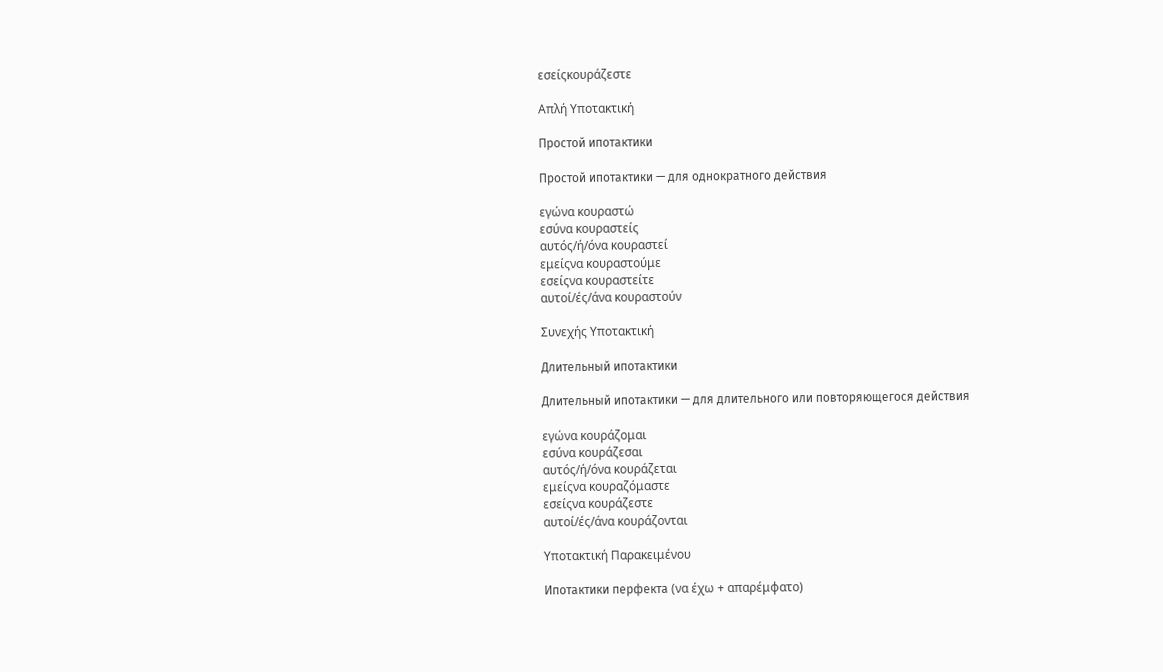εσείςκουράζεστε

Απλή Υποτακτική

Простой ипотактики

Простой ипотактики — для однократного действия

εγώνα κουραστώ
εσύνα κουραστείς
αυτός/ή/όνα κουραστεί
εμείςνα κουραστούμε
εσείςνα κουραστείτε
αυτοί/ές/άνα κουραστούν

Συνεχής Υποτακτική

Длительный ипотактики

Длительный ипотактики — для длительного или повторяющегося действия

εγώνα κουράζομαι
εσύνα κουράζεσαι
αυτός/ή/όνα κουράζεται
εμείςνα κουραζόμαστε
εσείςνα κουράζεστε
αυτοί/ές/άνα κουράζονται

Υποτακτική Παρακειμένου

Ипотактики перфекта (να έχω + απαρέμφατο)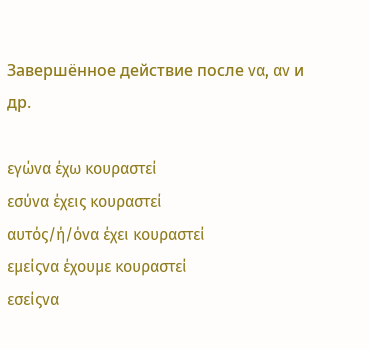Завершённое действие после να, αν и др.

εγώνα έχω κουραστεί
εσύνα έχεις κουραστεί
αυτός/ή/όνα έχει κουραστεί
εμείςνα έχουμε κουραστεί
εσείςνα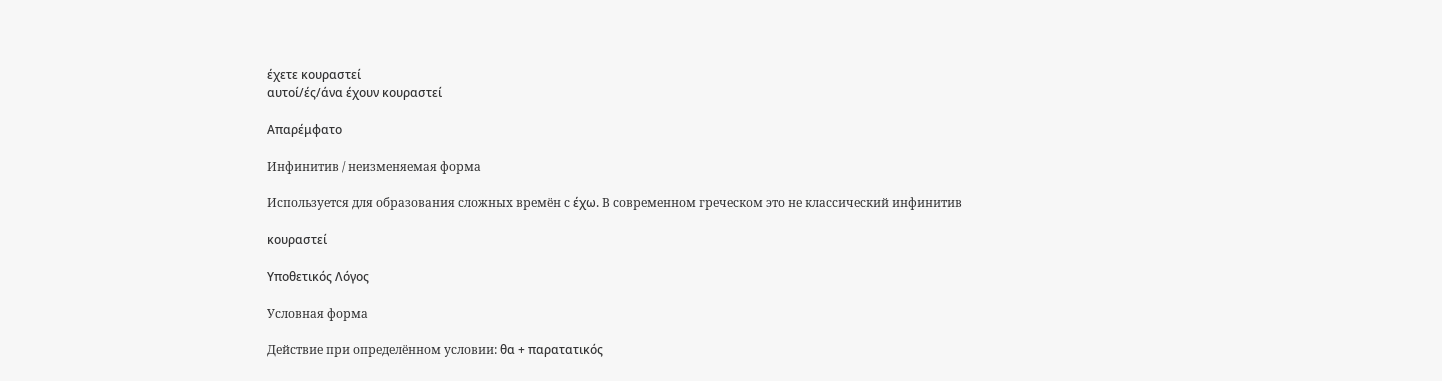έχετε κουραστεί
αυτοί/ές/άνα έχουν κουραστεί

Απαρέμφατο

Инфинитив / неизменяемая форма

Используется для образования сложных времён с έχω. В современном греческом это не классический инфинитив

κουραστεί

Υποθετικός Λόγος

Условная форма

Действие при определённом условии: θα + παρατατικός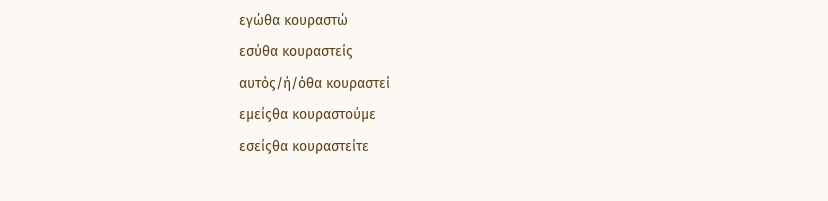εγώθα κουραστώ
εσύθα κουραστείς
αυτός/ή/όθα κουραστεί
εμείςθα κουραστούμε
εσείςθα κουραστείτε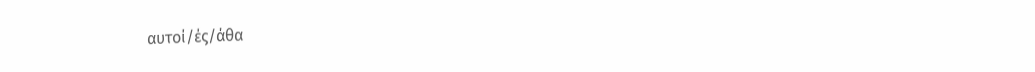αυτοί/ές/άθα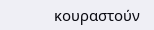κουραστούν